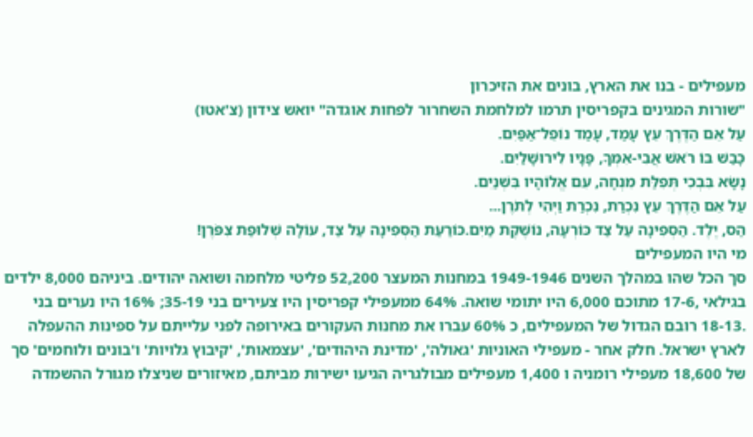מעפילים - בנו את הארץ, בונים את הזיכרון
"שורות המגינים בקפריסין תרמו למלחמת השחרור לפחות אוגדה" יואש צידון (צ'אטו)
עַל אֵם הַדֶּרֶךְ עֵץ עָמַד, עָמַד נוֹפֵל־אַפַּיִם.
כָּבַשׁ בּוֹ רֹאשׁ אֲבִי-אִמְּךָ, פָּנָיו לִירוּשָׁלַיִם.
נָשָׂא בִּבְכִי תְּפִלַּת מִנְחָה, עִם אֱלוֹהָיו בִּשְׁנַיִם.
עַל אֵם הַדֶּרֶךְ עֵץ נִכְרַת, נִכְרַת וַיְהִי לְתֹרֶן...
הַס, יֶלֶד. הַסְּפִינָה עַל צַד כּוֹרְעָה, נוֹשֶׁקֶת מַיִם.כּוֹרַעַת הַסְּפִינָה עַל צַד, עוֹלָה שְׁלוּפַת צִפֹּרֶן!
מי היו המעפילים
סך הכל שהו במהלך השנים 1949-1946 במחנות המעצר 52,200 פליטי מלחמה ושואה יהודים. ביניהם 8,000 ילדים בגילאי ,17-6 מתוכם 6,000 היו יתומי שואה. 64% ממעפילי קפריסין היו צעירים בני 35-19; 16% היו נערים בני .18-13 רובם הגדול של המעפילים, כ 60% עברו את מחנות העקורים באירופה לפני עלייתם על ספינות ההעפלה לארץ ישראל. חלק אחר - מעפילי האוניות 'גאולה', 'מדינת היהודים', 'עצמאות', 'קיבוץ גלויות' ו'בונים ולוחמים' סך של 18,600 מעפילי רומניה ו 1,400 מעפילים מבולגריה הגיעו ישירות מביתם, מאיזורים שניצלו מגורל ההשמדה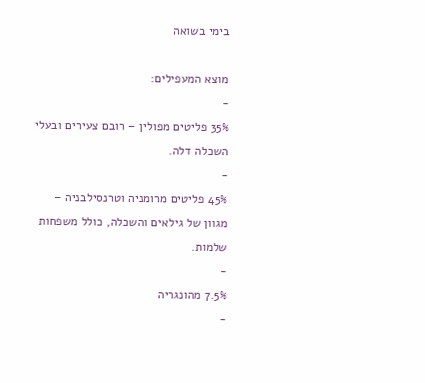בימי בשואה

מוצא המעפילים:
-
35% פליטים מפולין – רובם צעירים ובעלי השכלה דלה.
-
45% פליטים מרומניה וטרנסילבניה – מגוון של גילאים והשכלה, כולל משפחות שלמות.
-
7.5% מהונגריה
-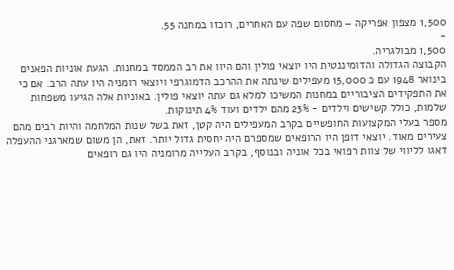1,500 מצפון אפריקה – מחסום שפה עם האחרים, רוכזו במחנה 55.
-
1,500 מבולגריה.
הקבוצה הגדולה והדומיננטית היו יוצאי פולין והם היוו את רב הממסד במחנות. הגעת אוניות הפאנים בינואר 1948 עם כ 15,000 מעפילים שינתה את ההרכב הדמוגרפי ויוצאי רומניה היו עתה הרב. אם כי את התפקידים הציבוריים במחנות המשיכו למלא גם עתה יוצאי פולין. באוניות אלה הגיעו משפחות שלמות, כולל קשישים וילדים - 23% מהם ילדים ועוד 4% תינוקות.
מספר בעלי המקצועות החופשיים בקרב המעפילים היה קטן, זאת בשל שנות המלחמה והיות רבים מהם צעירים מאוד. יוצאי דופן היו הרופאים שמספרם היה יחסית גדול יותר. זאת, הן משום שמארגני ההעפלה דאגו לליווי של צוות רפואי בכל אוניה ובנוסף, בקרב העלייה מרומניה היו גם רופאים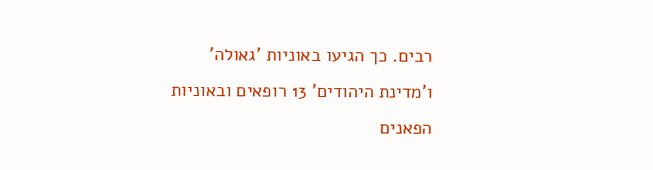רבים. כך הגיעו באוניות 'גאולה' ו'מדינת היהודים' 13 רופאים ובאוניות הפאנים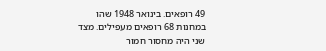49 רופאים. בינואר 1948 שהו במחנות 68 רופאים מעפילים. מצד שני היה מחסור חמור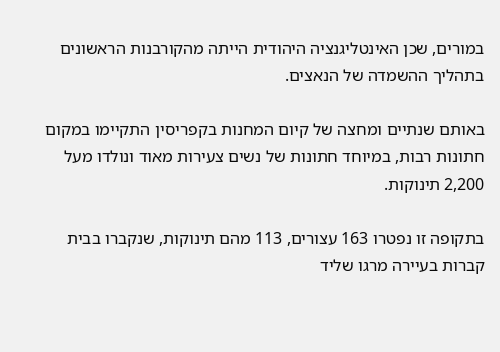במורים, שכן האינטליגנציה היהודית הייתה מהקורבנות הראשונים בתהליך ההשמדה של הנאצים.

באותם שנתיים ומחצה של קיום המחנות בקפריסין התקיימו במקום חתונות רבות, במיוחד חתונות של נשים צעירות מאוד ונולדו מעל 2,200 תינוקות.

בתקופה זו נפטרו 163 עצורים, 113 מהם תינוקות, שנקברו בבית קברות בעיירה מרגו שליד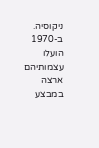ניקוסיה. ב-1970 הועלו עצמותיהם ארצה במבצע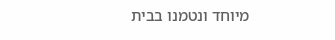מיוחד ונטמנו בבית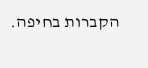הקברות בחיפה.